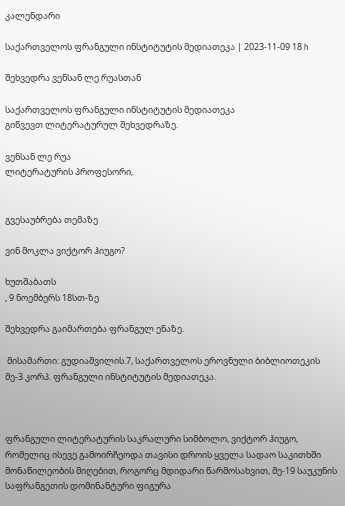კალენდარი

საქართველოს ფრანგული ინსტიტუტის მედიათეკა | 2023-11-09 18 h

შეხვედრა ვენსან ლე რუასთან

საქართველოს ფრანგული ინსტიტუტის მედიათეკა
გიწვევთ ლიტერატურულ შეხვედრაზე.

ვენსან ლე რუა
ლიტერატურის პროფესორი,


გვესაუბრება თემაზე

ვინ მოკლა ვიქტორ ჰიუგო?

ხუთშაბათს
, 9 ნოემბერს 18სთ-ზე

შეხვედრა გაიმართება ფრანგულ ენაზე.

 მისამართი: გუდიაშვილის.7, საქართველოს ეროვნული ბიბლიოთეკის მე-3 კორპ. ფრანგული ინსტიტუტის მედიათეკა.



ფრანგული ლიტერატურის საკრალური სიმბოლო, ვიქტორ ჰიუგო, რომელიც ისევე გამოირჩეოდა თავისი დროის ყველა სადაო საკითხში მონაწილეობის მიღებით, როგორც მდიდარი წარმოსახვით, მე-19 საუკუნის საფრანგეთის დომინანტური ფიგურა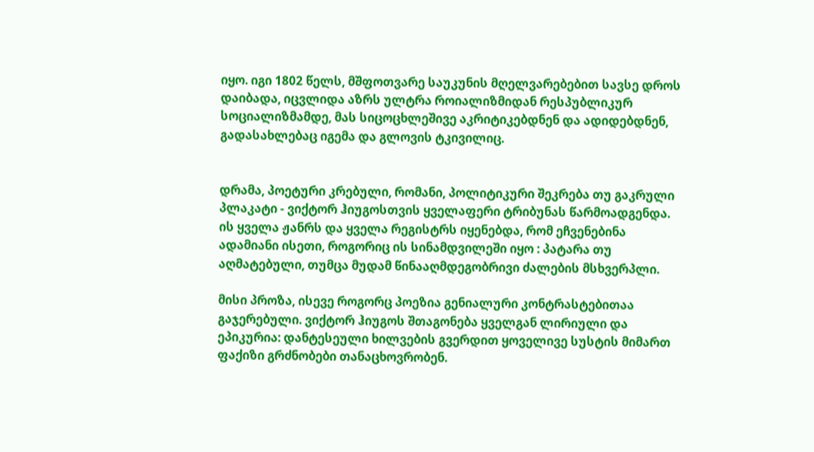იყო. იგი 1802 წელს, მშფოთვარე საუკუნის მღელვარებებით სავსე დროს დაიბადა, იცვლიდა აზრს ულტრა როიალიზმიდან რესპუბლიკურ სოციალიზმამდე, მას სიცოცხლეშივე აკრიტიკებდნენ და ადიდებდნენ, გადასახლებაც იგემა და გლოვის ტკივილიც.


დრამა, პოეტური კრებული, რომანი, პოლიტიკური შეკრება თუ გაკრული პლაკატი - ვიქტორ ჰიუგოსთვის ყველაფერი ტრიბუნას წარმოადგენდა. ის ყველა ჟანრს და ყველა რეგისტრს იყენებდა, რომ ეჩვენებინა ადამიანი ისეთი, როგორიც ის სინამდვილეში იყო : პატარა თუ აღმატებული, თუმცა მუდამ წინააღმდეგობრივი ძალების მსხვერპლი.

მისი პროზა, ისევე როგორც პოეზია გენიალური კონტრასტებითაა გაჯერებული. ვიქტორ ჰიუგოს შთაგონება ყველგან ლირიული და ეპიკურია: დანტესეული ხილვების გვერდით ყოველივე სუსტის მიმართ ფაქიზი გრძნობები თანაცხოვრობენ.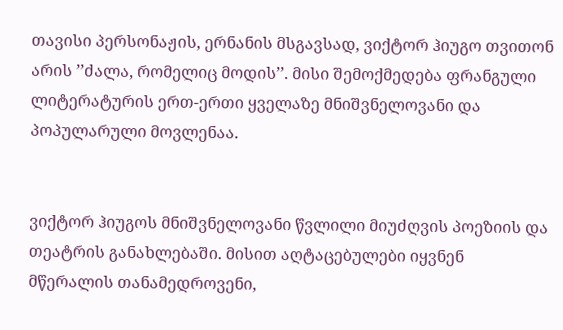თავისი პერსონაჟის, ერნანის მსგავსად, ვიქტორ ჰიუგო თვითონ არის ’’ძალა, რომელიც მოდის’’. მისი შემოქმედება ფრანგული ლიტერატურის ერთ-ერთი ყველაზე მნიშვნელოვანი და პოპულარული მოვლენაა.


ვიქტორ ჰიუგოს მნიშვნელოვანი წვლილი მიუძღვის პოეზიის და თეატრის განახლებაში. მისით აღტაცებულები იყვნენ მწერალის თანამედროვენი,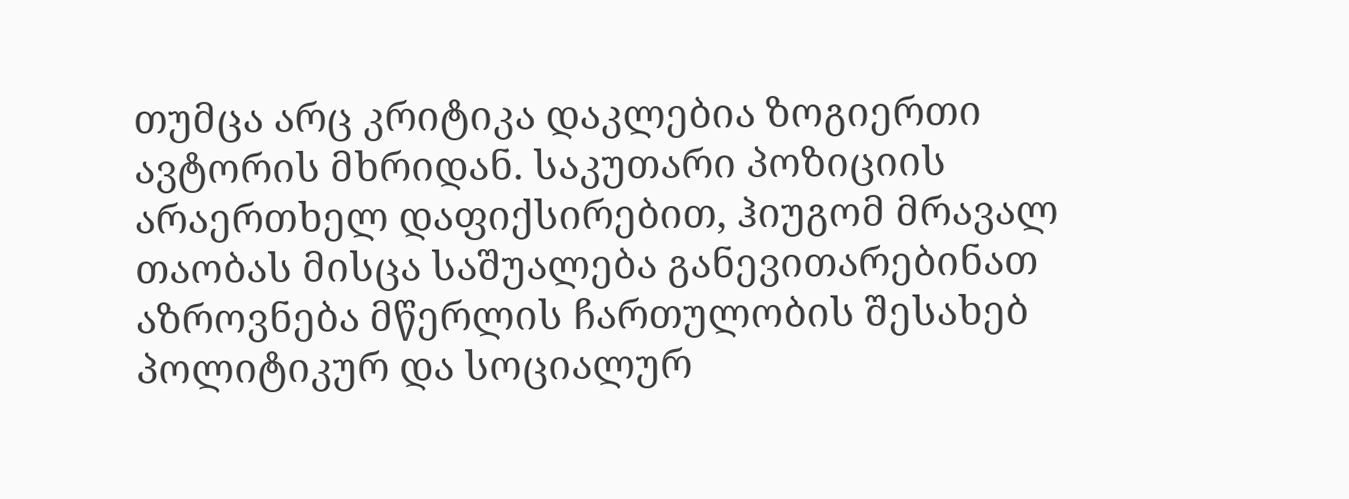თუმცა არც კრიტიკა დაკლებია ზოგიერთი ავტორის მხრიდან. საკუთარი პოზიციის არაერთხელ დაფიქსირებით, ჰიუგომ მრავალ თაობას მისცა საშუალება განევითარებინათ აზროვნება მწერლის ჩართულობის შესახებ პოლიტიკურ და სოციალურ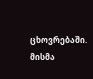ცხოვრებაში. მისმა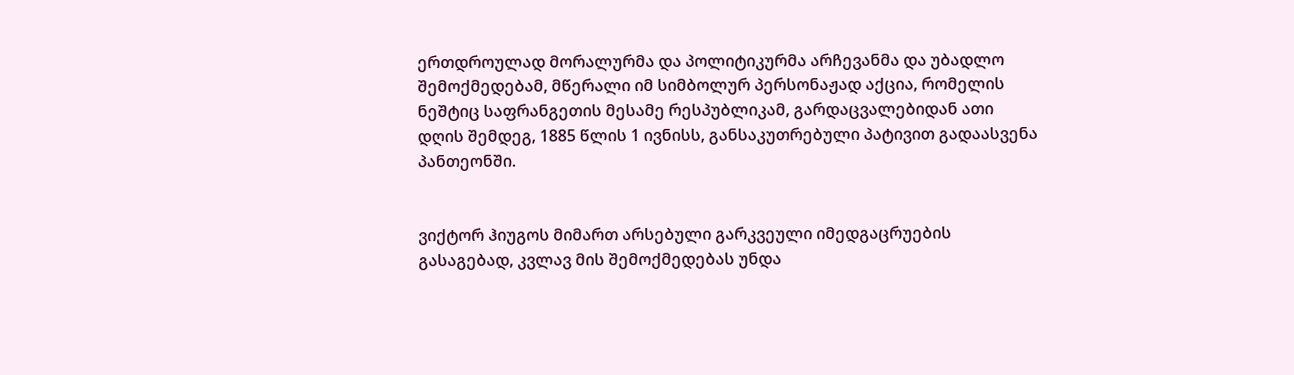ერთდროულად მორალურმა და პოლიტიკურმა არჩევანმა და უბადლო შემოქმედებამ, მწერალი იმ სიმბოლურ პერსონაჟად აქცია, რომელის ნეშტიც საფრანგეთის მესამე რესპუბლიკამ, გარდაცვალებიდან ათი დღის შემდეგ, 1885 წლის 1 ივნისს, განსაკუთრებული პატივით გადაასვენა პანთეონში.


ვიქტორ ჰიუგოს მიმართ არსებული გარკვეული იმედგაცრუების გასაგებად, კვლავ მის შემოქმედებას უნდა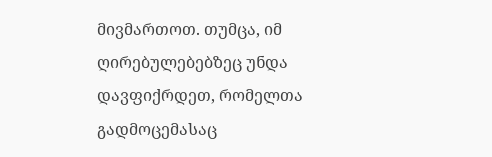მივმართოთ. თუმცა, იმ ღირებულებებზეც უნდა დავფიქრდეთ, რომელთა გადმოცემასაც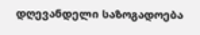დღევანდელი საზოგადოება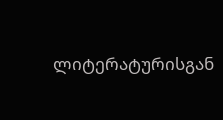ლიტერატურისგან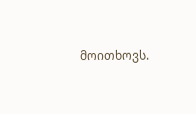მოითხოვს.